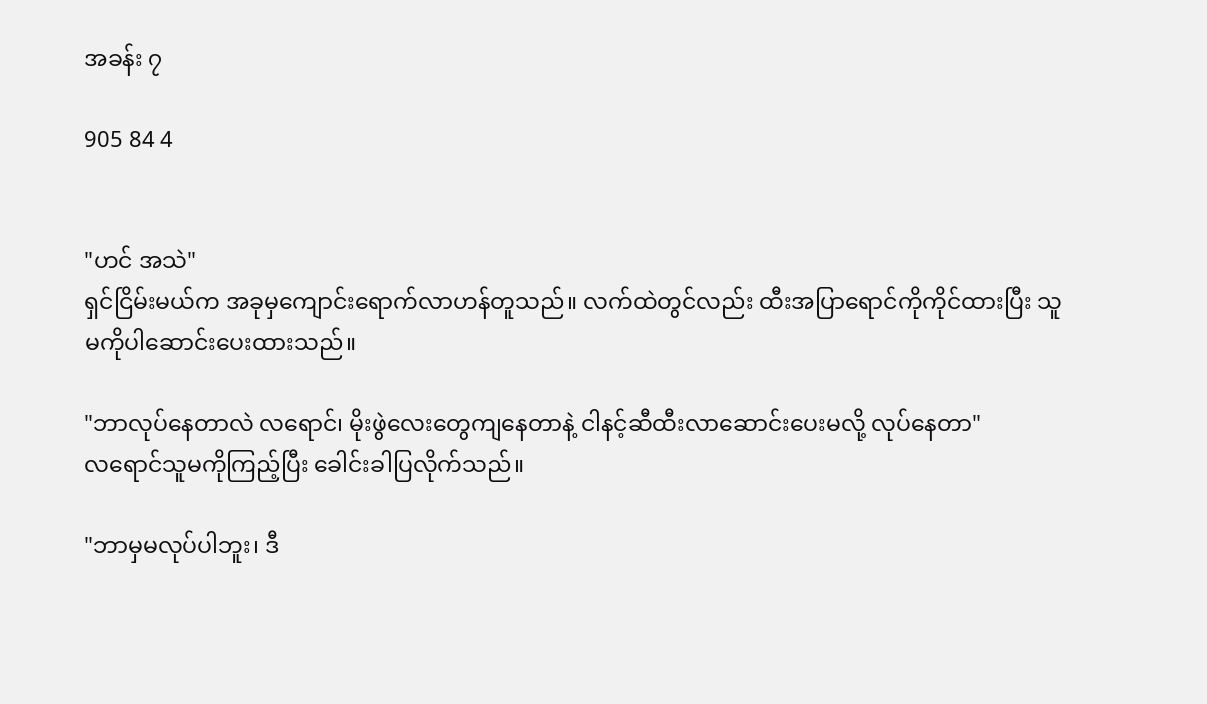အခန်း ၇

905 84 4


"ဟင် အသဲ"
ရှင်ငြိမ်းမယ်က အခုမှကျောင်းရောက်လာဟန်တူသည်။ လက်ထဲတွင်လည်း ထီးအပြာရောင်ကိုကိုင်ထားပြီး သူမကိုပါဆောင်းပေးထားသည်။

"ဘာလုပ်နေတာလဲ လရောင်၊ မိုးဖွဲလေးတွေကျနေတာနဲ့ ငါနင့်ဆီထီးလာဆောင်းပေးမလို့ လုပ်နေတာ"
လရောင်သူမကိုကြည့်ပြီး ခေါင်းခါပြလိုက်သည်။

"ဘာမှမလုပ်ပါဘူး၊ ဒီ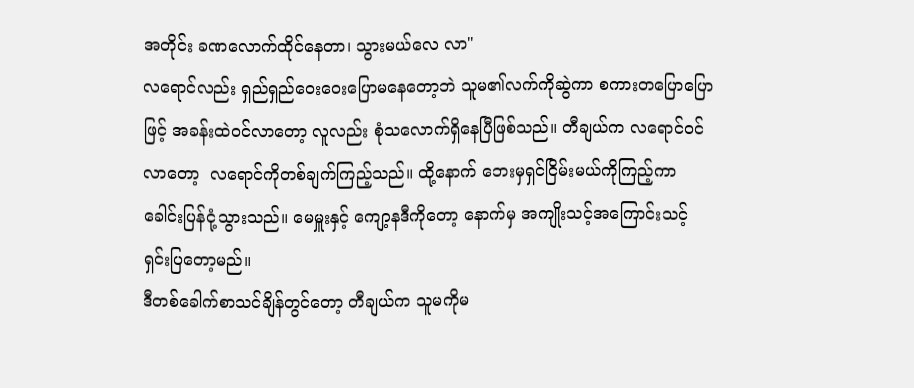အတိုင်း ခဏလောက်ထိုင်နေတာ၊ သွားမယ်လေ လာ"
လရောင်လည်း ရှည်ရှည်ဝေးဝေးပြောမနေတော့ဘဲ သူမ၏လက်ကိုဆွဲကာ စကားတပြောပြောဖြင့် အခန်းထဲဝင်လာတော့ လူလည်း စုံသလောက်ရှိနေပြီဖြစ်သည်။ တီချယ်က လရောင်ဝင်လာတော့  လရောင်ကိုတစ်ချက်ကြည့်သည်။ ထို့နောက် ဘေးမှရှင်ငြိမ်းမယ်ကိုကြည့်ကာ ခေါင်းပြန်ငုံ့သွားသည်။ မေမှူးနှင့် ကျော့နဒီကိုတော့ နောက်မှ အကျိုးသင့်အကြောင်းသင့် ရှင်းပြတော့မည်။
ဒီတစ်ခေါက်စာသင်ချိန်တွင်တော့ တီချယ်က သူမကိုမ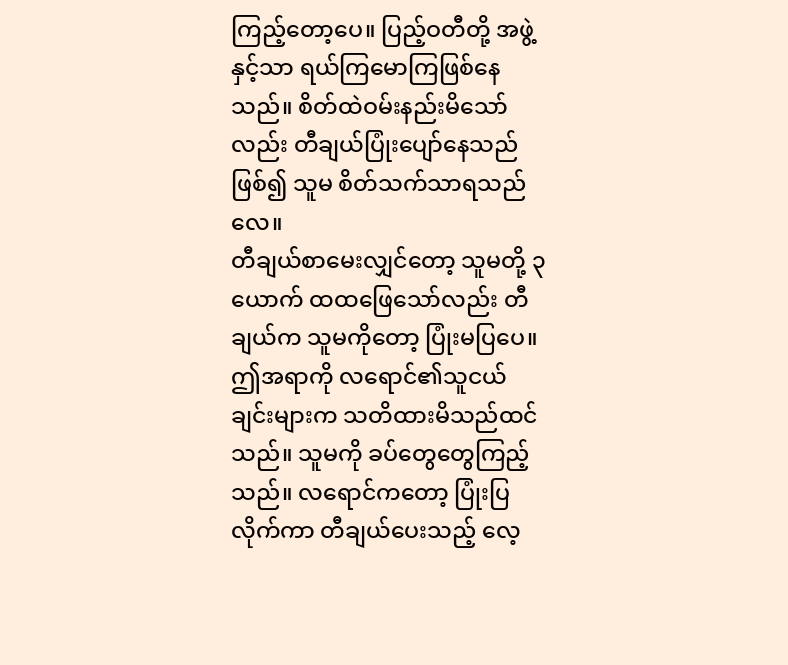ကြည့်တော့ပေ။ ပြည့်ဝတီတို့ အဖွဲ့နှင့်သာ ရယ်ကြမောကြဖြစ်နေသည်။ စိတ်ထဲဝမ်းနည်းမိသော်လည်း တီချယ်ပြုံးပျော်နေသည်ဖြစ်၍ သူမ စိတ်သက်သာရသည်လေ။
တီချယ်စာမေးလျှင်တော့ သူမတို့ ၃ယောက် ထထဖြေသော်လည်း တီချယ်က သူမကိုတော့ ပြုံးမပြပေ။ ဤအရာကို လရောင်၏သူငယ်ချင်းများက သတိထားမိသည်ထင်သည်။ သူမကို ခပ်တွေတွေကြည့်သည်။ လရောင်ကတော့ ပြုံးပြလိုက်ကာ တီချယ်ပေးသည့် လေ့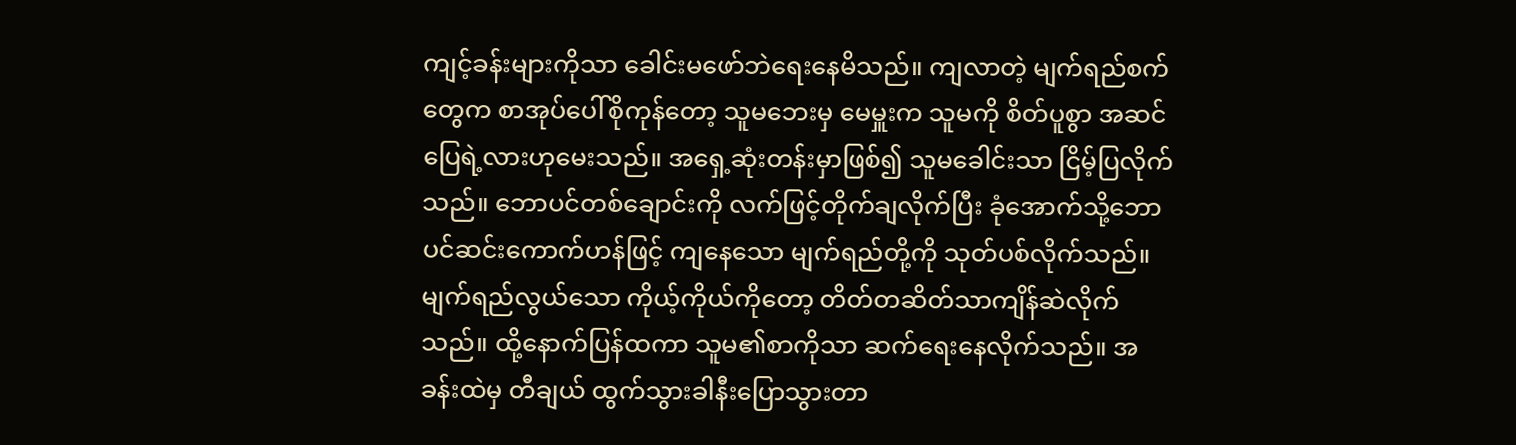ကျင့်ခန်းများကိုသာ ခေါင်းမဖော်ဘဲရေးနေမိသည်။ ကျလာတဲ့ မျက်ရည်စက်တွေက စာအုပ်ပေါ်စိုကုန်တော့ သူမဘေးမှ မေမှူးက သူမကို စိတ်ပူစွာ အဆင်ပြေရဲ့လားဟုမေးသည်။ အရှေ့ဆုံးတန်းမှာဖြစ်၍ သူမခေါင်းသာ ငြိမ့်ပြလိုက်သည်။ ဘောပင်တစ်ချောင်းကို လက်ဖြင့်တိုက်ချလိုက်ပြီး ခုံအောက်သို့ဘောပင်ဆင်းကောက်ဟန်ဖြင့် ကျနေသော မျက်ရည်တို့ကို သုတ်ပစ်လိုက်သည်။ မျက်ရည်လွယ်သော ကိုယ့်ကိုယ်ကိုတော့ တိတ်တဆိတ်သာကျိန်ဆဲလိုက်သည်။ ထို့နောက်ပြန်ထကာ သူမ၏စာကိုသာ ဆက်ရေးနေလိုက်သည်။ အခန်းထဲမှ တီချယ် ထွက်သွားခါနီးပြောသွားတာ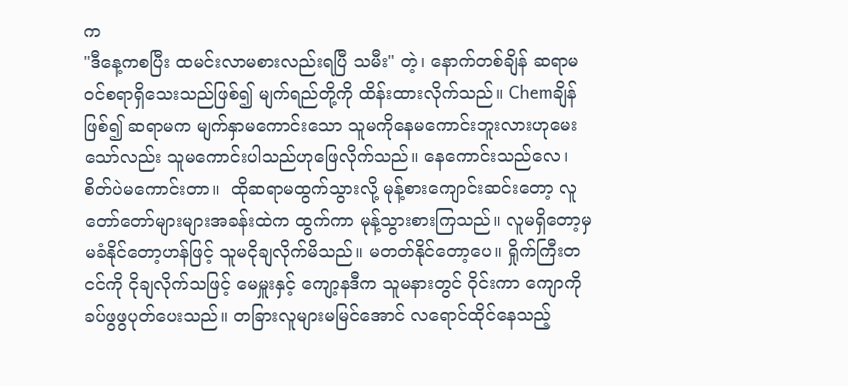က
"ဒီနေ့ကစပြီး ထမင်းလာမစားလည်းရပြီ သမီး" တဲ့၊ နောက်တစ်ချိန် ဆရာမဝင်စရာရှိသေးသည်ဖြစ်၍ မျက်ရည်တို့ကို ထိန်းထားလိုက်သည်။ Chemချိန်ဖြစ်၍ ဆရာမက မျက်နှာမကောင်းသော သူမကိုနေမကောင်းဘူးလားဟုမေးသော်လည်း သူမကောင်းပါသည်ဟုဖြေလိုက်သည်။ နေကောင်းသည်လေ၊ စိတ်ပဲမကောင်းတာ။  ထိုဆရာမထွက်သွားလို့ မုန့်စားကျောင်းဆင်းတော့ လူတော်တော်များများအခန်းထဲက ထွက်ကာ မုန့်သွားစားကြသည်။ လူမရှိတော့မှ မခံနိုင်တော့ဟန်ဖြင့် သူမငိုချလိုက်မိသည်။ မတတ်နိုင်တော့ပေ။ ရှိုက်ကြီးတငင်ကို ငိုချလိုက်သဖြင့် မေမှူးနှင့် ကျော့နဒီက သူမနားတွင် ဝိုင်းကာ ကျောကိုခပ်ဖွဖွပုတ်ပေးသည်။ တခြားလူများမမြင်အောင် လရောင်ထိုင်နေသည့်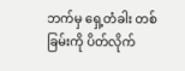ဘက်မှ ရှေ့တံခါး တစ်ခြမ်းကို ပိတ်လိုက်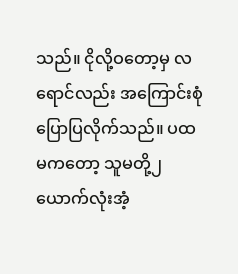သည်။ ငိုလို့ဝတော့မှ လရောင်လည်း အကြောင်းစုံပြောပြလိုက်သည်။ ပထမကတော့ သူမတို့၂ယောက်လုံးအံ့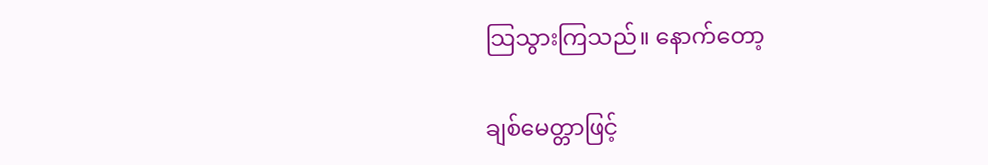သြသွားကြသည်။ နောက်တော့

ချစ်မေတ္တာဖြင့်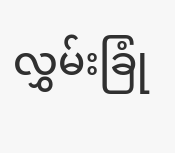လွှမ်းခြုံ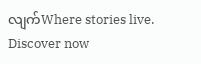လျက်Where stories live. Discover now